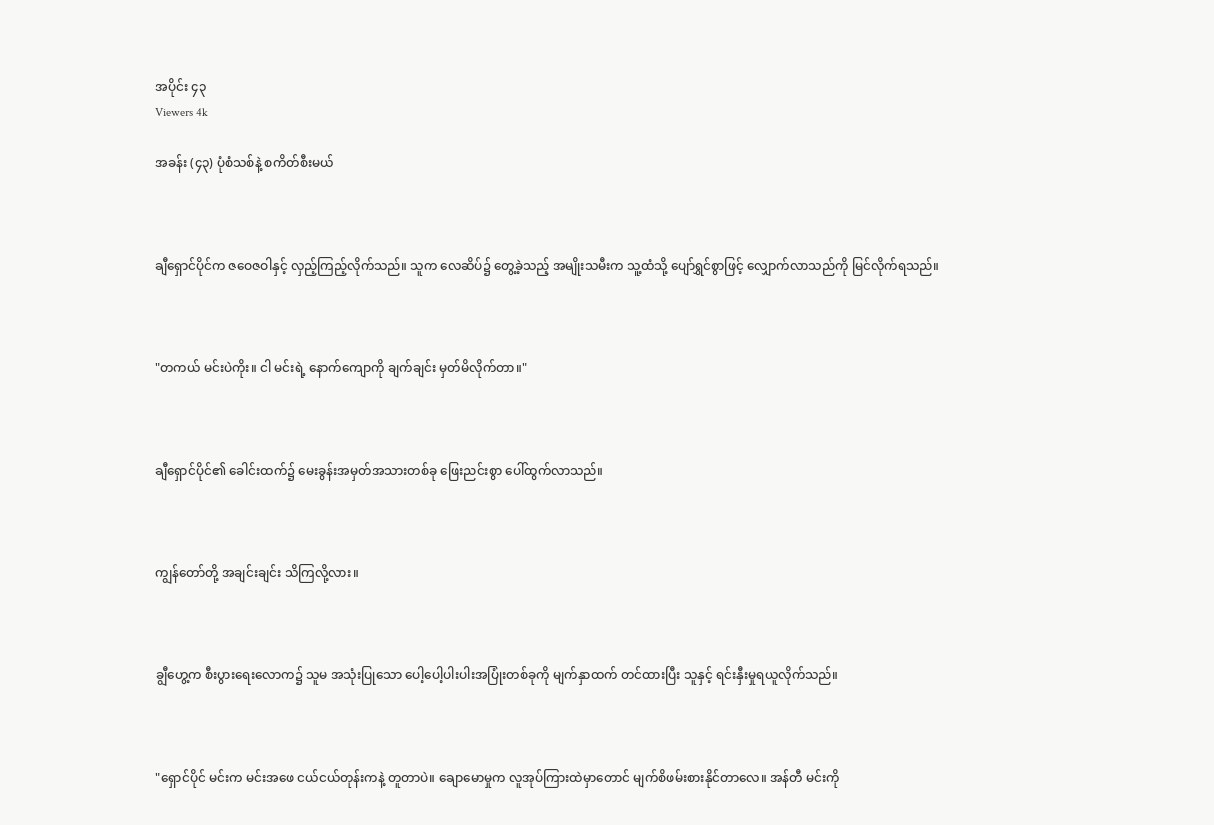အပိုင်း ၄၃
Viewers 4k

အခန်း (၄၃) ပုံစံသစ်နဲ့ စကိတ်စီးမယ်



ချီရှောင်ပိုင်က ဇဝေဇဝါနှင့် လှည့်ကြည့်လိုက်သည်။ သူက လေဆိပ်၌ တွေ့ခဲ့သည့် အမျိုးသမီးက သူ့ထံသို့ ပျော်ရွှင်စွာဖြင့် လျှောက်လာသည်ကို မြင်လိုက်ရသည်။



"တကယ် မင်းပဲကိုး။ ငါ မင်းရဲ့ နောက်ကျောကို ချက်ချင်း မှတ်မိလိုက်တာ။"



ချီရှောင်ပိုင်၏ ခေါင်းထက်၌ မေးခွန်းအမှတ်အသားတစ်ခု ဖြေးညင်းစွာ ပေါ်ထွက်လာသည်။



ကျွန်တော်တို့ အချင်းချင်း သိကြလို့လား။



ချွီဟွေ့က စီးပွားရေးလောက၌ သူမ အသုံးပြုသော ပေါ့ပေါ့ပါးပါးအပြုံးတစ်ခုကို မျက်နှာထက် တင်ထားပြီး သူနှင့် ရင်းနှီးမှုရယူလိုက်သည်။



"ရှောင်ပိုင် မင်းက မင်းအဖေ ငယ်ငယ်တုန်းကနဲ့ တူတာပဲ။ ချောမောမှုက လူအုပ်ကြားထဲမှာတောင် မျက်စိဖမ်းစားနိုင်တာလေ။ အန်တီ မင်းကို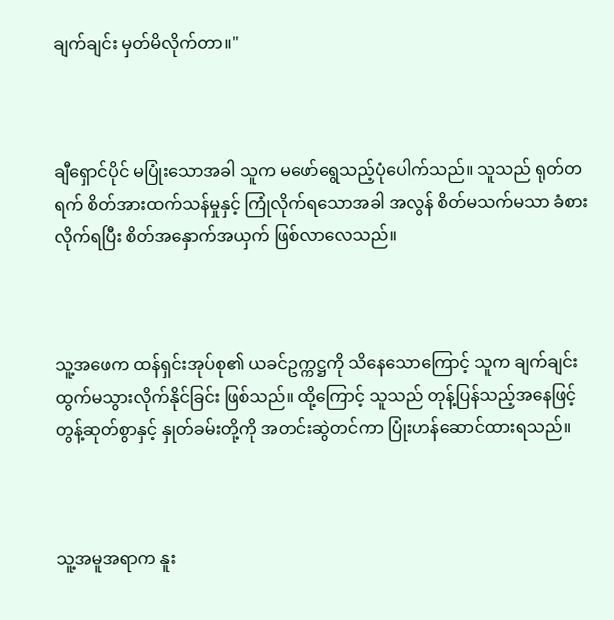ချက်ချင်း မှတ်မိလိုက်တာ။"



ချီရှောင်ပိုင် မပြုံးသောအခါ သူက မဖော်ရွေသည့်ပုံပေါက်သည်။ သူသည် ရုတ်တရက် စိတ်အားထက်သန်မှုနှင့် ကြုံလိုက်ရသောအခါ အလွန် စိတ်မသက်မသာ ခံစားလိုက်ရပြီး စိတ်အနှောက်အယှက် ဖြစ်လာလေသည်။



သူ့အဖေက ထန်ရှင်းအုပ်စု၏ ယခင်ဥက္ကဋ္ဌကို သိနေသောကြောင့် သူက ချက်ချင်း ထွက်မသွားလိုက်နိုင်ခြင်း ဖြစ်သည်။ ထို့ကြောင့် သူသည် တုန့်ပြန်သည့်အနေဖြင့် တွန့်ဆုတ်စွာနှင့် နှုတ်ခမ်းတို့ကို အတင်းဆွဲတင်ကာ ပြုံးဟန်ဆောင်ထားရသည်။



သူ့အမူအရာက နူး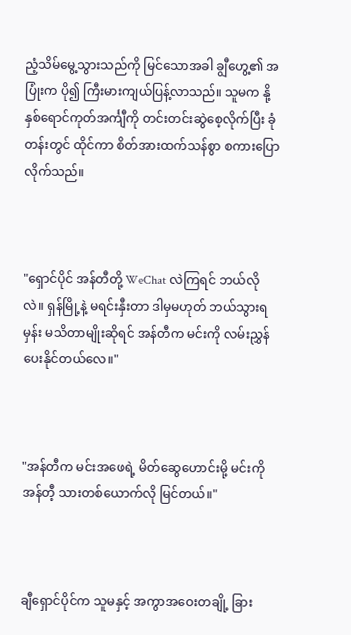ညံ့သိမ်မွေ့သွားသည်ကို မြင်သောအခါ ချွီဟွေ့၏ အပြုံးက ပို၍ ကြီးမားကျယ်ပြန့်လာသည်။ သူမက နို့နှစ်ရောင်ကုတ်အင်္ကျီကို တင်းတင်းဆွဲစေ့လိုက်ပြီး ခုံတန်းတွင် ထိုင်ကာ စိတ်အားထက်သန်စွာ စကားပြောလိုက်သည်။



"ရှောင်ပိုင် အန်တီတို့ WeChat လဲကြရင် ဘယ်လိုလဲ။ ရှန်မြို့နဲ့ မရင်းနှီးတာ ဒါမှမဟုတ် ဘယ်သွားရမှန်း မသိတာမျိုးဆိုရင် အန်တီက မင်းကို လမ်းညွှန်ပေးနိုင်တယ်လေ။"



"အန်တီက မင်းအဖေရဲ့ မိတ်ဆွေဟောင်းမို့ မင်းကို အန်တီ့ သားတစ်ယောက်လို မြင်တယ်။"



ချီရှောင်ပိုင်က သူမနှင့် အကွာအဝေးတချို့ ခြား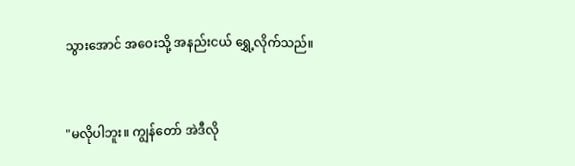သွားအောင် အဝေးသို့ အနည်းငယ် ရွှေ့လိုက်သည်။



"မလိုပါဘူး။ ကျွန်တော် အဲဒီလို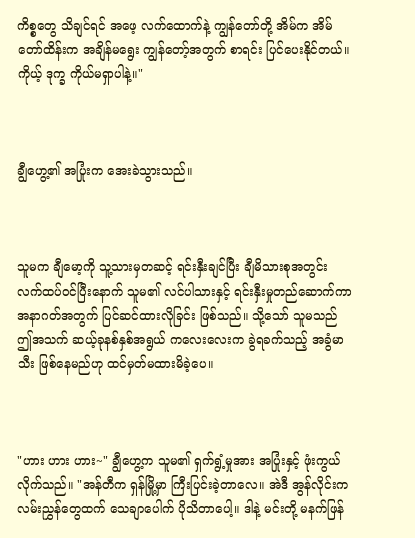ကိစ္စတွေ သိချင်ရင် အဖေ့ လက်ထောက်နဲ့ ကျွန်တော်တို့ အိမ်က အိမ်တော်ထိန်းက အချိန်မရွေး ကျွန်တော့်အတွက် စာရင်း ပြင်ပေးနိုင်တယ်။ ကိုယ့် ဒုက္ခ ကိုယ်မရှာပါနဲ့။"



ချွီဟွေ့၏ အပြုံးက အေးခဲသွားသည်။



သူမက ချီမော့ကို သူ့သားမှတဆင့် ရင်းနှီးချင်ပြီး ချီမိသားစုအတွင်း လက်ထပ်ဝင်ပြီးနောက် သူမ၏ လင်ပါသားနှင့် ရင်းနှီးမှုတည်ဆောက်ကာ အနာဂတ်အတွက် ပြင်ဆင်ထားလိုခြင်း ဖြစ်သည်။ သို့သော် သူမသည် ဤအသက် ဆယ့်ခုနစ်နှစ်အရွယ် ကလေးလေးက ခွဲရခက်သည့် အခွံမာသီး ဖြစ်နေမည်ဟု ထင်မှတ်မထားမိခဲ့ပေ။



"ဟား ဟား ဟား~" ချွီဟွေ့က သူမ၏ ရှက်ရွံ့မှုအား အပြုံးနှင့် ဖုံးကွယ်လိုက်သည်။ "အန်တီက ရှန်မြို့မှာ ကြီးပြင်းခဲ့တာလေ။ အဲဒီ အွန်လိုင်းက လမ်းညွှန်တွေထက် သေချာပေါက် ပိုသိတာပေါ့။ ဒါနဲ့ မင်းတို့ မနက်ဖြန်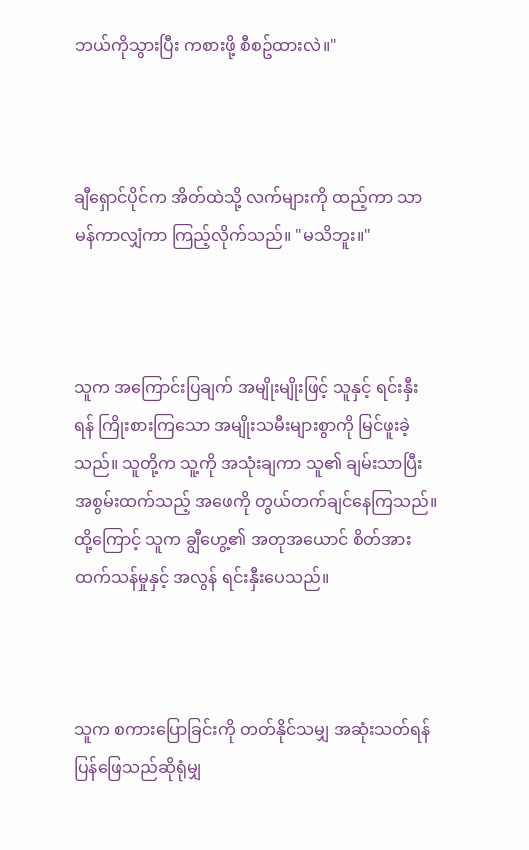ဘယ်ကိုသွားပြီး ကစားဖို့ စီစဥ်ထားလဲ။"



ချီရှောင်ပိုင်က အိတ်ထဲသို့ လက်များကို ထည့်ကာ သာမန်ကာလျှံကာ ကြည့်လိုက်သည်။ "မသိဘူး။"



သူက အကြောင်းပြချက် အမျိုးမျိုးဖြင့် သူနှင့် ရင်းနှီးရန် ကြိုးစားကြသော အမျိုးသမီးများစွာကို မြင်ဖူးခဲ့သည်။ သူတို့က သူ့ကို အသုံးချကာ သူ၏ ချမ်းသာပြီး အစွမ်းထက်သည့် အဖေကို တွယ်တက်ချင်နေကြသည်။ ထို့ကြောင့် သူက ချွီဟွေ့၏ အတုအယောင် စိတ်အားထက်သန်မှုနှင့် အလွန် ရင်းနှီးပေသည်။



သူက စကားပြောခြင်းကို တတ်နိုင်သမျှ အဆုံးသတ်ရန် ပြန်ဖြေသည်ဆိုရုံမျှ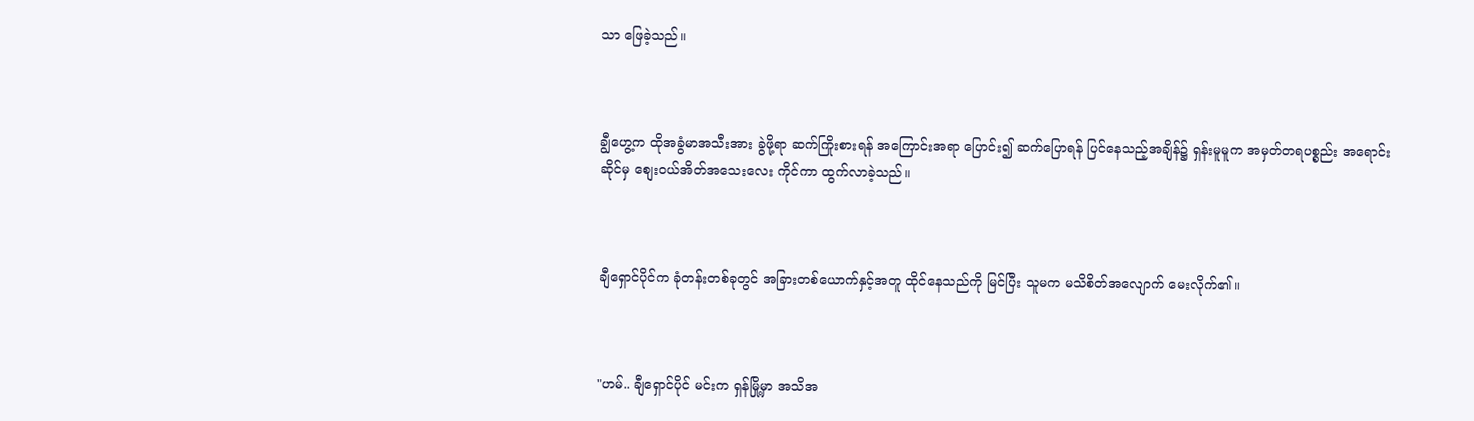သာ ဖြေခဲ့သည်။



ချွီဟွေ့က ထိုအခွံမာအသီးအား ခွဲဖို့ရာ ဆက်ကြိုးစားရန် အကြောင်းအရာ ပြောင်း၍ ဆက်ပြောရန် ပြင်နေသည့်အချိန်၌ ရှန်းမူမူက အမှတ်တရပစ္စည်း အရောင်းဆိုင်မှ စျေးဝယ်အိတ်အသေးလေး ကိုင်ကာ ထွက်လာခဲ့သည်။



ချီရှောင်ပိုင်က ခုံတန်းတစ်ခုတွင် အခြားတစ်ယောက်နှင့်အတူ ထိုင်နေသည်ကို မြင်ပြီး သူမက မသိစိတ်အလျောက် မေးလိုက်၏။



"ဟမ်.. ချီရှောင်ပိုင် မင်းက ရှန်မြို့မှာ အသိအ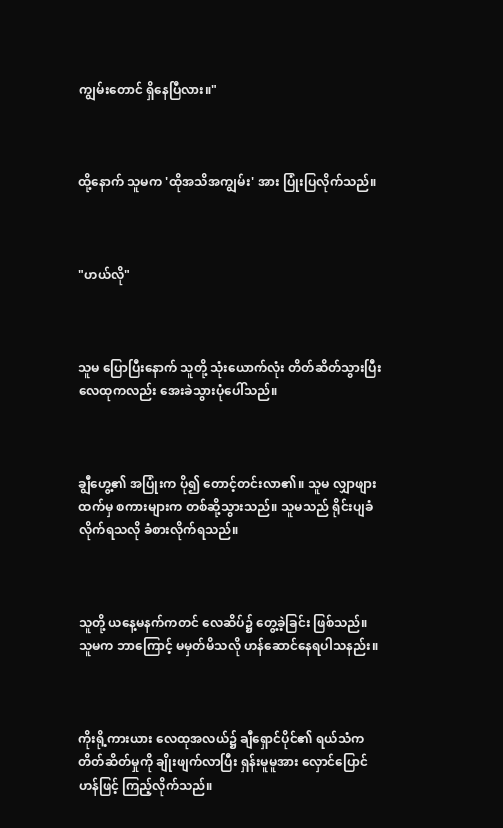ကျွမ်းတောင် ရှိနေပြီလား။"



ထို့နောက် သူမက 'ထိုအသိအကျွမ်း' အား ပြုံးပြလိုက်သည်။



"ဟယ်လို"



သူမ ပြောပြီးနောက် သူတို့ သုံးယောက်လုံး တိတ်ဆိတ်သွားပြီး လေထုကလည်း အေးခဲသွားပုံပေါ်သည်။



ချွီဟွေ့၏ အပြုံးက ပို၍ တောင့်တင်းလာ၏။ သူမ လျှာဖျားထက်မှ စကားများက တစ်ဆို့သွားသည်။ သူမသည် ရိုင်းပျခံလိုက်ရသလို ခံစားလိုက်ရသည်။



သူတို့ ယနေ့မနက်ကတင် လေဆိပ်၌ တွေ့ခဲ့ခြင်း ဖြစ်သည်။ သူမက ဘာကြောင့် မမှတ်မိသလို ဟန်ဆောင်နေရပါသနည်း။



ကိုးရို့ကားယား လေထုအလယ်၌ ချီရှောင်ပိုင်၏ ရယ်သံက တိတ်ဆိတ်မှုကို ချိုးဖျက်လာပြီး ရှန်းမူမူအား လှောင်ပြောင်ဟန်ဖြင့် ကြည့်လိုက်သည်။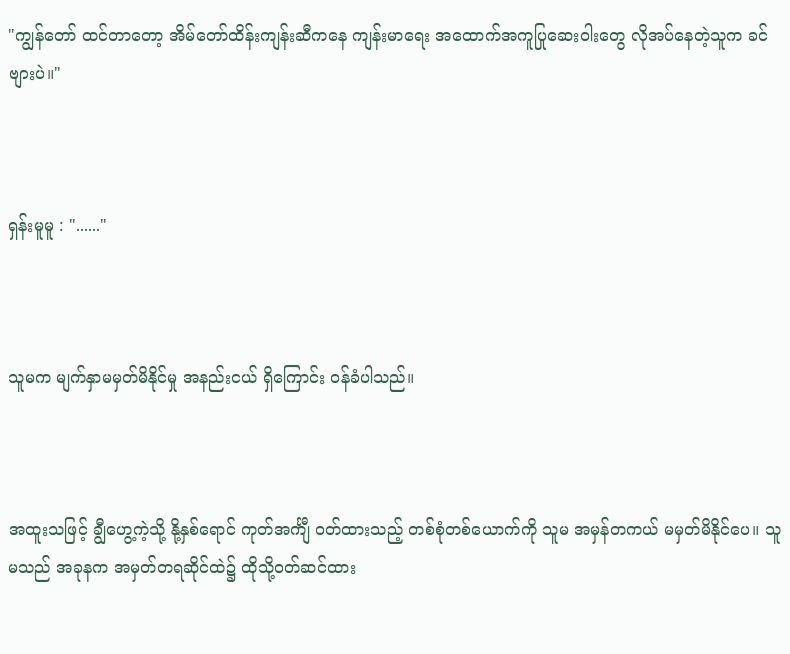"ကျွန်တော် ထင်တာတော့ အိမ်တော်ထိန်းကျန်းဆီကနေ ကျန်းမာရေး အထောက်အကူပြုဆေးဝါးတွေ လိုအပ်နေတဲ့သူက ခင်ဗျားပဲ။"



ရှန်းမူမူ : "......"



သူမက မျက်နှာမမှတ်မိနိုင်မှု အနည်းငယ် ရှိကြောင်း ဝန်ခံပါသည်။



အထူးသဖြင့် ချွီဟွေ့ကဲ့သို့ နို့နှစ်ရောင် ကုတ်အင်္ကျီ ဝတ်ထားသည့် တစ်စုံတစ်ယောက်ကို သူမ အမှန်တကယ် မမှတ်မိနိုင်ပေ။ သူမသည် အခုနက အမှတ်တရဆိုင်ထဲ၌ ထိုသို့ဝတ်ဆင်ထား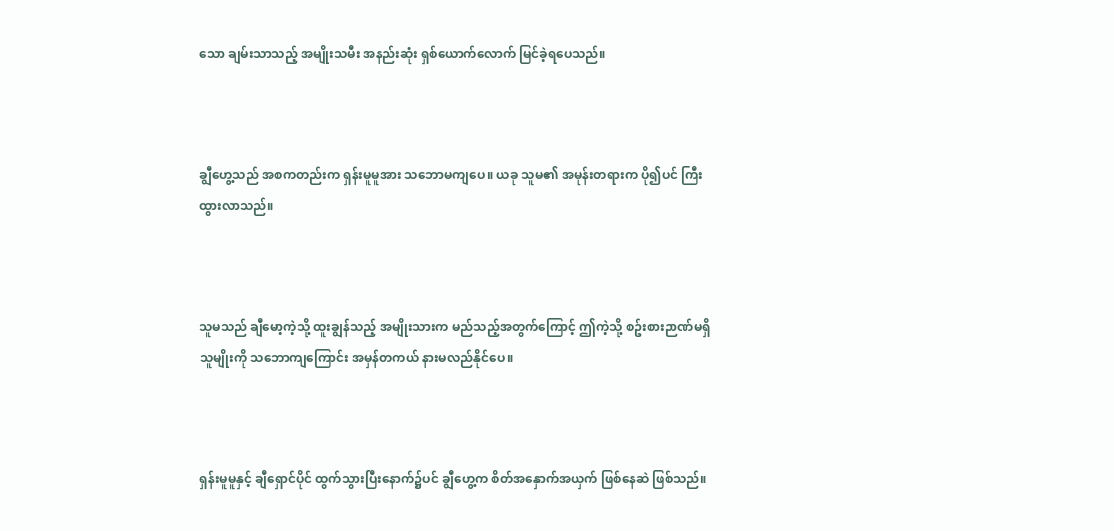သော ချမ်းသာသည့် အမျိုးသမီး အနည်းဆုံး ရှစ်ယောက်လောက် မြင်ခဲ့ရပေသည်။



ချွီဟွေ့သည် အစကတည်းက ရှန်းမူမူအား သဘောမကျပေ။ ယခု သူမ၏ အမုန်းတရားက ပို၍ပင် ကြီးထွားလာသည်။



သူမသည် ချီမော့ကဲ့သို့ ထူးချွန်သည့် အမျိုးသားက မည်သည့်အတွက်ကြောင့် ဤကဲ့သို့ စဥ်းစားဉာဏ်မရှိသူမျိုးကို သဘောကျကြောင်း အမှန်တကယ် နားမလည်နိုင်ပေ။



ရှန်းမူမူနှင့် ချီရှောင်ပိုင် ထွက်သွားပြီးနောက်၌ပင် ချွီဟွေ့က စိတ်အနှောက်အယှက် ဖြစ်နေဆဲ ဖြစ်သည်။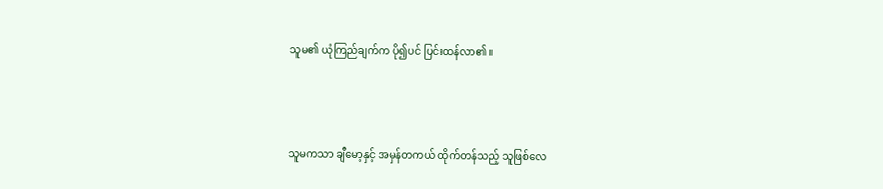သူမ၏ ယုံကြည်ချက်က ပို၍ပင် ပြင်းထန်လာ၏။



သူမကသာ ချီမော့နှင့် အမှန်တကယ် ထိုက်တန်သည့် သူဖြစ်လေ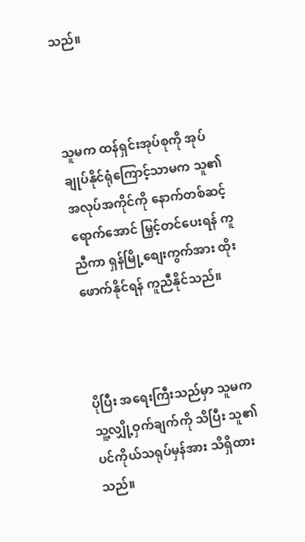သည်။



သူမက ထန်ရှင်းအုပ်စုကို အုပ်ချုပ်နိုင်ရုံကြောင့်သာမက သူ၏ အလုပ်အကိုင်ကို နောက်တစ်ဆင့်ရောက်အောင် မြှင့်တင်ပေးရန် ကူညီကာ ရှန်မြို့စျေးကွက်အား ထိုးဖောက်နိုင်ရန် ကူညီနိုင်သည်။



ပိုပြီး အရေးကြီးသည်မှာ သူမက သူ့လျှို့ဝှက်ချက်ကို သိပြီး သူ၏ ပင်ကိုယ်သရုပ်မှန်အား သိရှိထားသည်။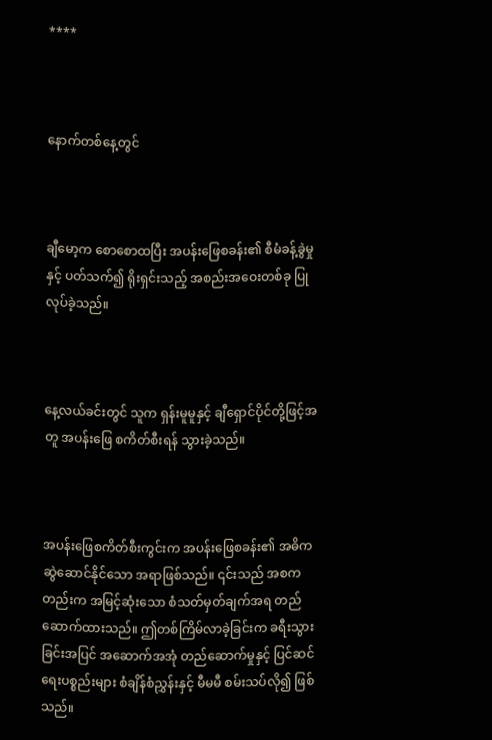****



နောက်တစ်နေ့တွင်



ချီမော့က စောစောထပြီး အပန်းဖြေစခန်း၏ စီမံခန့်ခွဲမှုနှင့် ပတ်သက်၍ ရိုးရှင်းသည့် အစည်းအဝေးတစ်ခု ပြုလုပ်ခဲ့သည်။



နေ့လယ်ခင်းတွင် သူက ရှန်းမူမူနှင့် ချီရှောင်ပိုင်တို့ဖြင့်အတူ အပန်းဖြေ စကိတ်စီးရန် သွားခဲ့သည်။



အပန်းဖြေစကိတ်စီးကွင်းက အပန်းဖြေစခန်း၏ အဓိကဆွဲဆောင်နိုင်သော အရာဖြစ်သည်။ ၎င်းသည် အစကတည်းက အမြင့်ဆုံးသော စံသတ်မှတ်ချက်အရ တည်ဆောက်ထားသည်။ ဤတစ်ကြိမ်လာခဲ့ခြင်းက ခရီးသွားခြင်းအပြင် အဆောက်အအုံ တည်ဆောက်မှုနှင့် ပြင်ဆင်ရေးပစ္စည်းများ စံချိန်စံညွှန်းနှင့် မီမမီ စမ်းသပ်လို၍ ဖြစ်သည်။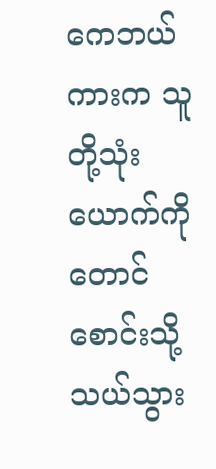ကေဘယ်ကားက သူတို့သုံးယောက်ကို တောင်စောင်းသို့ သယ်သွား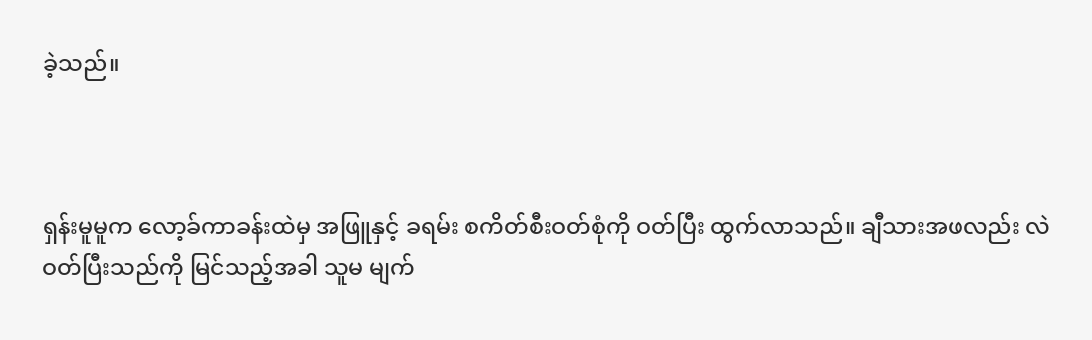ခဲ့သည်။



ရှန်းမူမူက လော့ခ်ကာခန်းထဲမှ အဖြူနှင့် ခရမ်း စကိတ်စီးဝတ်စုံကို ဝတ်ပြီး ထွက်လာသည်။ ချီသားအဖလည်း လဲဝတ်ပြီးသည်ကို မြင်သည့်အခါ သူမ မျက်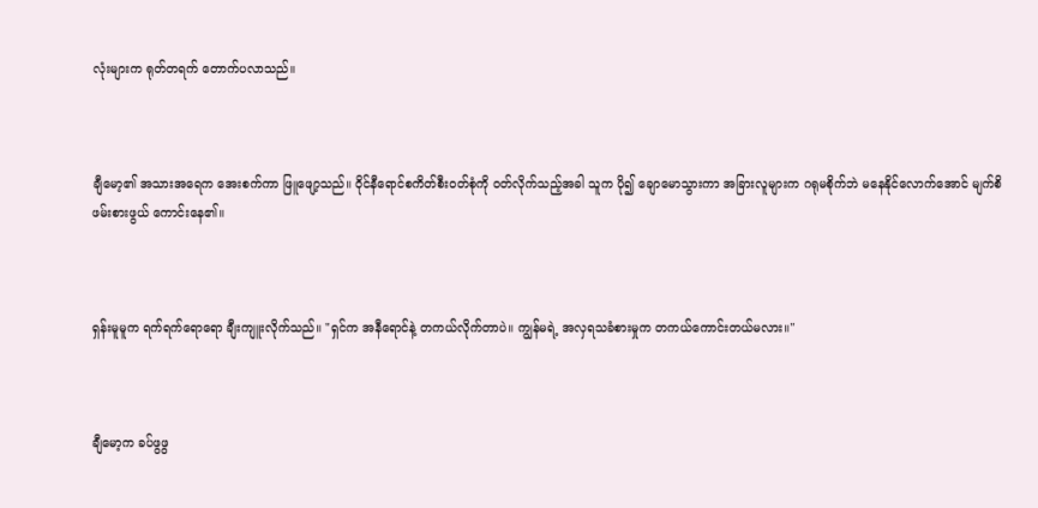လုံးများက ရုတ်တရက် တောက်ပလာသည်။



ချီမော့၏ အသားအရေက အေးစက်ကာ ဖြူဖျော့သည်။ ဝိုင်နီရောင်စကိတ်စီးဝတ်စုံကို ဝတ်လိုက်သည့်အခါ သူက ပို၍ ချောမောသွားကာ အခြားလူများက ဂရုမစိုက်ဘဲ မနေနိုင်လောက်အောင် မျက်စိဖမ်းစားဖွယ် ကောင်းနေ၏။



ရှန်းမူမူက ရက်ရက်ရောရော ချီးကျူးလိုက်သည်။ "ရှင်က အနီရောင်နဲ့ တကယ်လိုက်တာပဲ။ ကျွန်မရဲ့ အလှရသခံစားမှုက တကယ်ကောင်းတယ်မလား။"



ချီမော့က ခပ်ဖွဖွ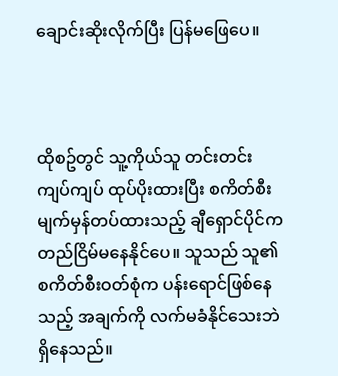ချောင်းဆိုးလိုက်ပြီး ပြန်မဖြေပေ။



ထိုစဥ်တွင် သူ့ကိုယ်သူ တင်းတင်းကျပ်ကျပ် ထုပ်ပိုးထားပြီး စကိတ်စီးမျက်မှန်တပ်ထားသည့် ချီရှောင်ပိုင်က တည်ငြိမ်မနေနိုင်ပေ။ သူသည် သူ၏ စကိတ်စီးဝတ်စုံက ပန်းရောင်ဖြစ်နေသည့် အချက်ကို လက်မခံနိုင်သေးဘဲ ရှိနေသည်။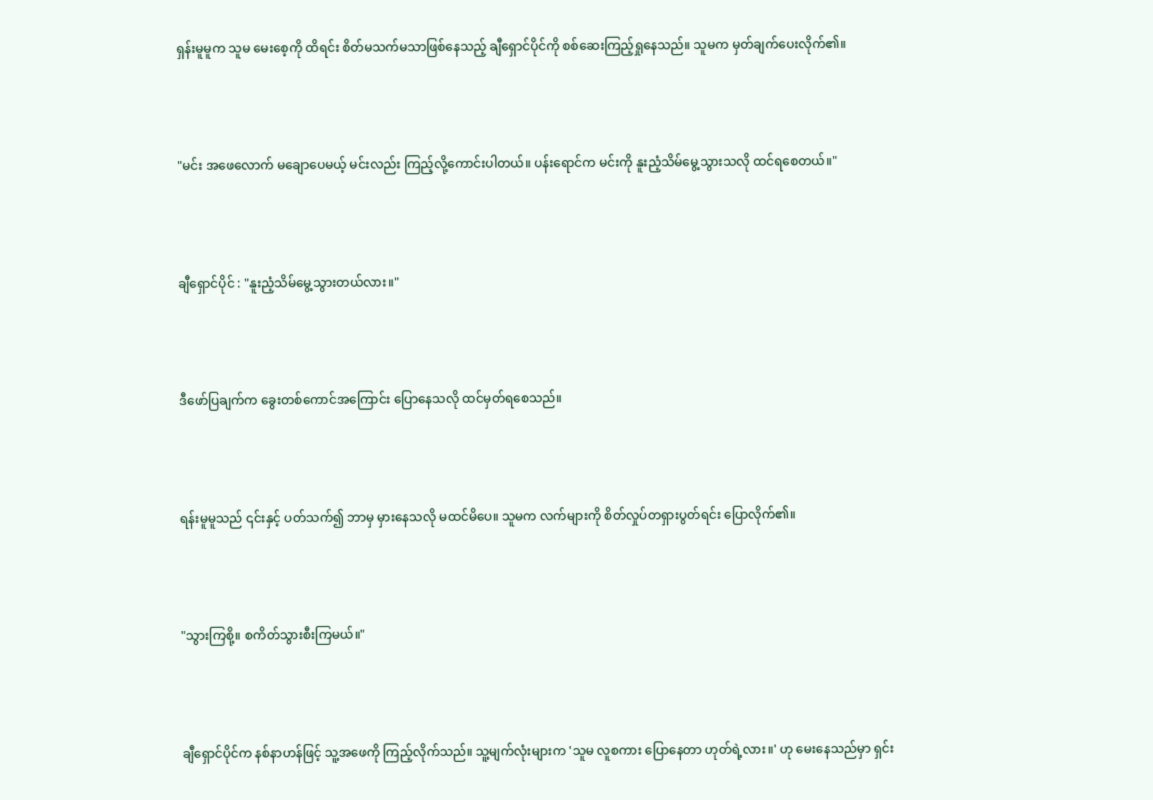ရှန်းမူမူက သူမ မေးစေ့ကို ထိရင်း စိတ်မသက်မသာဖြစ်နေသည့် ချီရှောင်ပိုင်ကို စစ်ဆေးကြည့်ရှုနေသည်။ သူမက မှတ်ချက်ပေးလိုက်၏။



"မင်း အဖေလောက် မချောပေမယ့် မင်းလည်း ကြည့်လို့ကောင်းပါတယ်။ ပန်းရောင်က မင်းကို နူးညံ့သိမ်မွေ့သွားသလို ထင်ရစေတယ်။"



ချီရှောင်ပိုင် : "နူးညံ့သိမ်မွေ့သွားတယ်လား။"



ဒီဖော်ပြချက်က ခွေးတစ်ကောင်အကြောင်း ပြောနေသလို ထင်မှတ်ရစေသည်။



ရန်းမူမူသည် ၎င်းနှင့် ပတ်သက်၍ ဘာမှ မှားနေသလို မထင်မိပေ။ သူမက လက်များကို စိတ်လှုပ်တရှားပွတ်ရင်း ပြောလိုက်၏။



"သွားကြစို့။ စကိတ်သွားစီးကြမယ်။"



ချီရှောင်ပိုင်က နစ်နာဟန်ဖြင့် သူ့အဖေကို ကြည့်လိုက်သည်။ သူ့မျက်လုံးများက 'သူမ လူစကား ပြောနေတာ ဟုတ်ရဲ့လား။' ဟု မေးနေသည်မှာ ရှင်း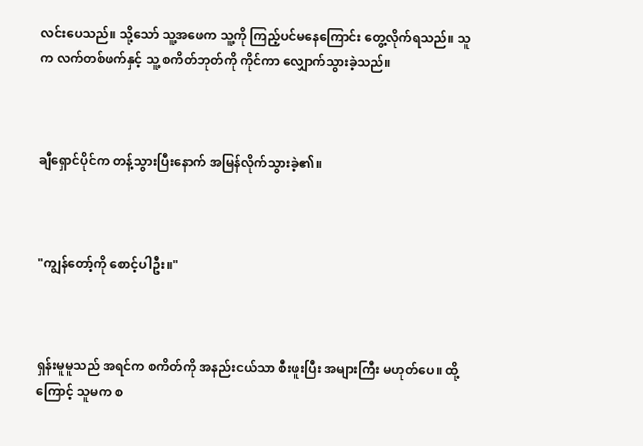လင်းပေသည်။ သို့သော် သူ့အဖေက သူ့ကို ကြည့်ပင်မနေကြောင်း တွေ့လိုက်ရသည်။ သူက လက်တစ်ဖက်နှင့် သူ့ စကိတ်ဘုတ်ကို ကိုင်ကာ လျှောက်သွားခဲ့သည်။



ချီရှောင်ပိုင်က တန့်သွားပြီးနောက် အမြန်လိုက်သွားခဲ့၏။



"ကျွန်တော့်ကို စောင့်ပါဦး။"



ရှန်းမူမူသည် အရင်က စကိတ်ကို အနည်းငယ်သာ စီးဖူးပြီး အများကြီး မဟုတ်ပေ။ ထို့ကြောင့် သူမက စ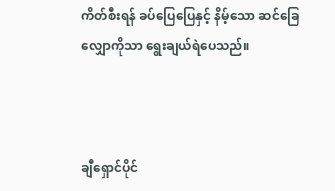ကိတ်စီးရန် ခပ်ပြေပြေနှင့် နိမ့်သော ဆင်ခြေလျှောကိုသာ ရွေးချယ်ရဲပေသည်။



ချီရှောင်ပိုင်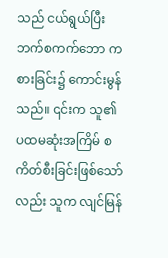သည် ငယ်ရွယ်ပြီး ဘက်စကက်ဘော ကစားခြင်း၌ ကောင်းမွန်သည်။ ၎င်းက သူ၏ ပထမဆုံးအကြိမ် စကိတ်စီးခြင်းဖြစ်သော်လည်း သူက လျင်မြန်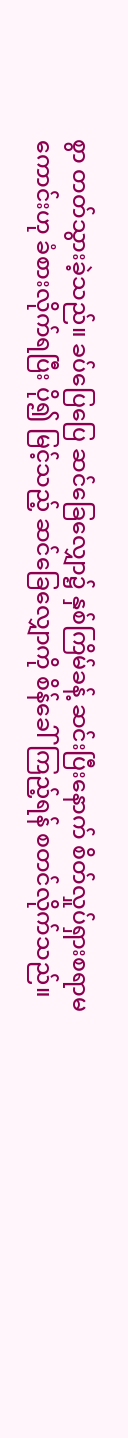စွာ တတ်သွားခဲ့သည်။ ခပ်ပြေပြေ ဆင်ခြေလျှော၌ နှစ်ကြိမ်ခန့် ဆင်းပြီးနောက် စိတ်လှုပ်ရှားစရာမကောင်းဟု ခံစားလိုက်ရပြီး ပို၍ မြင့်သည့် ဆင်ခြေလျှောကို စိန်ခေါ်ကြည့်ရန် စတင်လိုက်သည်။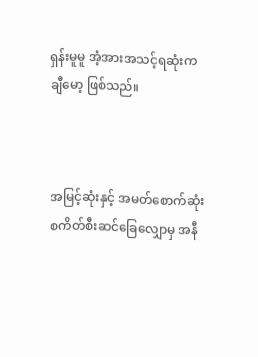ရှန်းမူမူ အံ့အားအသင့်ရဆုံးက ချီမော့ ဖြစ်သည်။



အမြင့်ဆုံးနှင့် အမတ်စောက်ဆုံး စကိတ်စီးဆင်ခြေလျှောမှ အနီ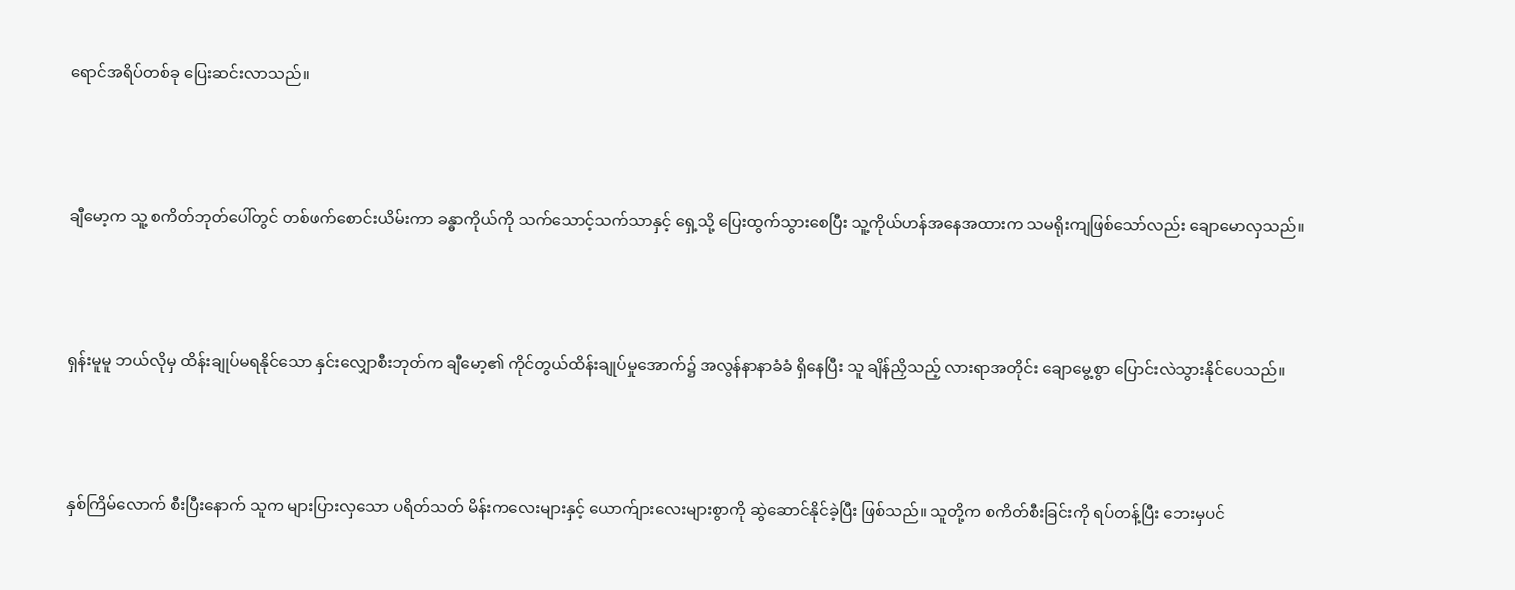ရောင်အရိပ်တစ်ခု ပြေးဆင်းလာသည်။



ချီမော့က သူ့ စကိတ်ဘုတ်ပေါ်တွင် တစ်ဖက်စောင်းယိမ်းကာ ခန္ဓာကိုယ်ကို သက်သောင့်သက်သာနှင့် ရှေ့သို့ ပြေးထွက်သွားစေပြီး သူ့ကိုယ်ဟန်အနေအထားက သမရိုးကျဖြစ်သော်လည်း ချောမောလှသည်။



ရှန်းမူမူ ဘယ်လိုမှ ထိန်းချုပ်မရနိုင်သော နှင်းလျှောစီးဘုတ်က ချီမော့၏ ကိုင်တွယ်ထိန်းချုပ်မှုအောက်၌ အလွန်နာနာခံခံ ရှိနေပြီး သူ ချိန်ညှိသည့် လားရာအတိုင်း ချောမွေ့စွာ ပြောင်းလဲသွားနိုင်ပေသည်။



နှစ်ကြိမ်လောက် စီးပြီးနောက် သူက များပြားလှသော ပရိတ်သတ် မိန်းကလေးများနှင့် ယောက်ျားလေးများစွာကို ဆွဲဆောင်နိုင်ခဲ့ပြီး ဖြစ်သည်။ သူတို့က စကိတ်စီးခြင်းကို ရပ်တန့်ပြီး ဘေးမှပင်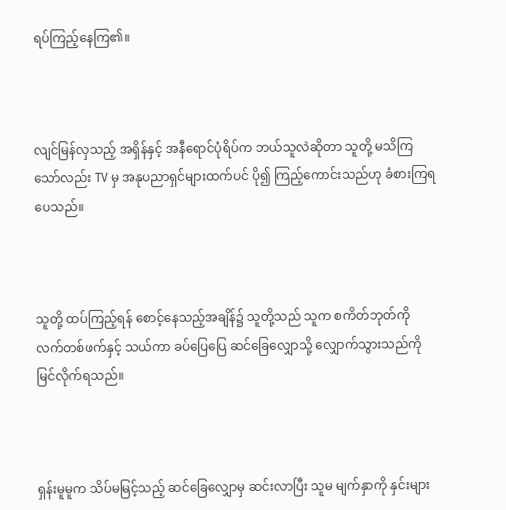ရပ်ကြည့်နေကြ၏။



လျင်မြန်လှသည့် အရှိန်နှင့် အနီရောင်ပုံရိပ်က ဘယ်သူလဲဆိုတာ သူတို့ မသိကြသော်လည်း TV မှ အနုပညာရှင်များထက်ပင် ပို၍ ကြည့်ကောင်းသည်ဟု ခံစားကြရပေသည်။



သူတို့ ထပ်ကြည့်ရန် စောင့်နေသည့်အချိန်၌ သူတို့သည် သူက စကိတ်ဘုတ်ကို လက်တစ်ဖက်နှင့် သယ်ကာ ခပ်ပြေပြေ ဆင်ခြေလျှောသို့ လျှောက်သွားသည်ကို မြင်လိုက်ရသည်။



ရှန်းမူမူက သိပ်မမြင့်သည့် ဆင်ခြေလျှောမှ ဆင်းလာပြီး သူမ မျက်နှာကို နှင်းများ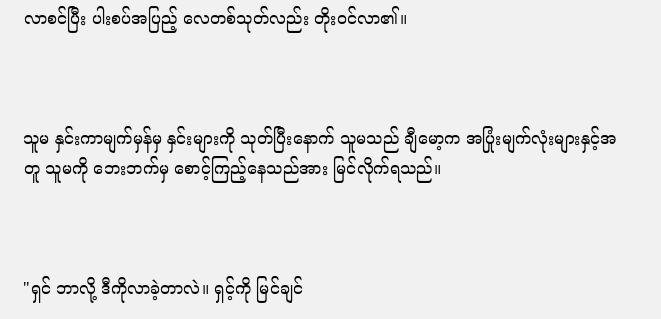လာစင်ပြီး ပါးစပ်အပြည့် လေတစ်သုတ်လည်း တိုးဝင်လာ၏။



သူမ နှင်းကာမျက်မှန်မှ နှင်းများကို သုတ်ပြီးနောက် သူမသည် ချီမော့က အပြုံးမျက်လုံးများနှင့်အတူ သူမကို ဘေးဘက်မှ စောင့်ကြည့်နေသည်အား မြင်လိုက်ရသည်။



"ရှင် ဘာလို့ ဒီကိုလာခဲ့တာလဲ။ ရှင့်ကို မြင်ချင်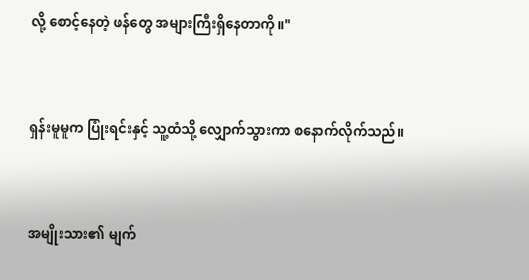လို့ စောင့်နေတဲ့ ဖန်တွေ အများကြီးရှိနေတာကို။"



ရှန်းမူမူက ပြုံးရင်းနှင့် သူ့ထံသို့ လျှောက်သွားကာ စနောက်လိုက်သည်။



အမျိုးသား၏ မျက်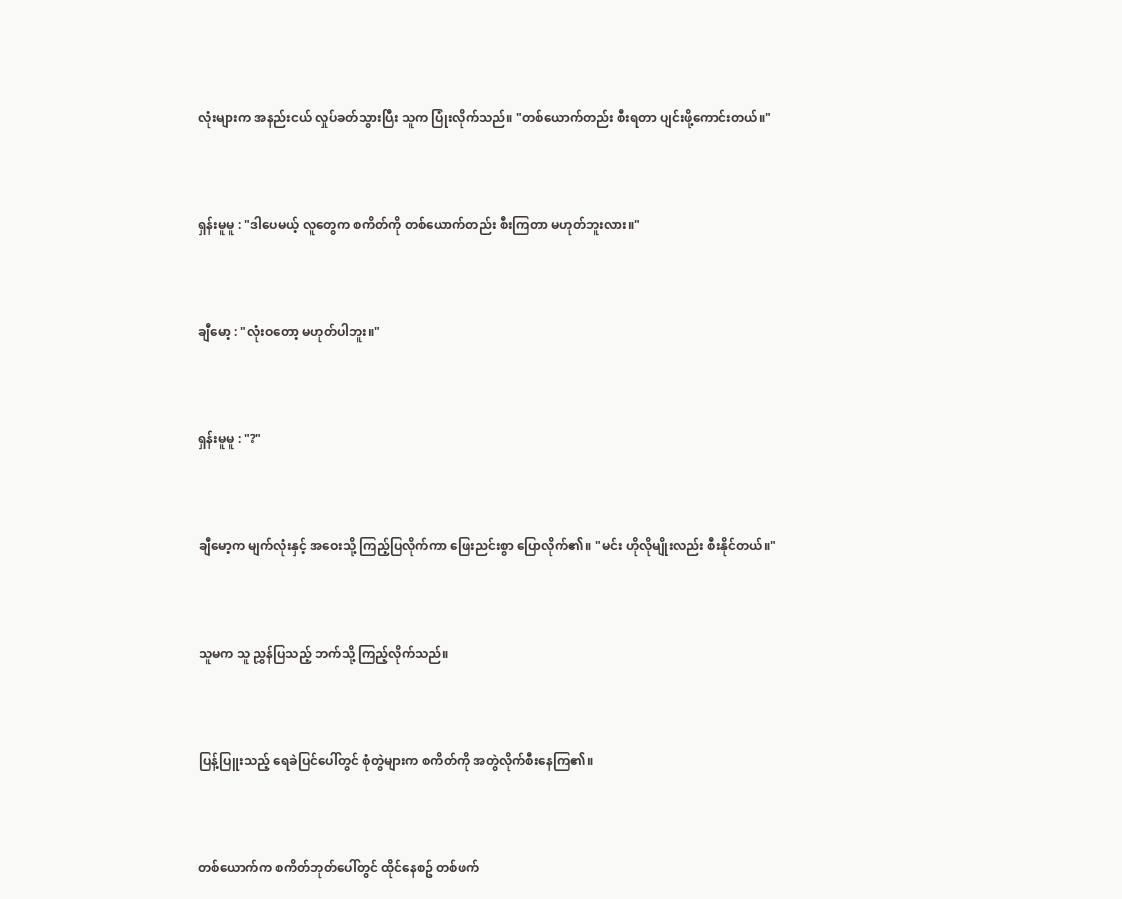လုံးများက အနည်းငယ် လှုပ်ခတ်သွားပြီး သူက ပြုံးလိုက်သည်။ "တစ်ယောက်တည်း စီးရတာ ပျင်းဖို့ကောင်းတယ်။"



ရှန်းမူမူ : "ဒါပေမယ့် လူတွေက စကိတ်ကို တစ်ယောက်တည်း စီးကြတာ မဟုတ်ဘူးလား။"



ချီမော့ : "လုံးဝတော့ မဟုတ်ပါဘူး။"



ရှန်းမူမူ : "?"



ချီမော့က မျက်လုံးနှင့် အဝေးသို့ ကြည့်ပြလိုက်ကာ ဖြေးညင်းစွာ ပြောလိုက်၏။ "မင်း ဟိုလိုမျိုးလည်း စီးနိုင်တယ်။"



သူမက သူ ညွှန်ပြသည့် ဘက်သို့ ကြည့်လိုက်သည်။



ပြန့်ပြူးသည့် ရေခဲပြင်ပေါ်တွင် စုံတွဲများက စကိတ်ကို အတွဲလိုက်စီးနေကြ၏။



တစ်ယောက်က စကိတ်ဘုတ်ပေါ်တွင် ထိုင်နေစဥ် တစ်ဖက်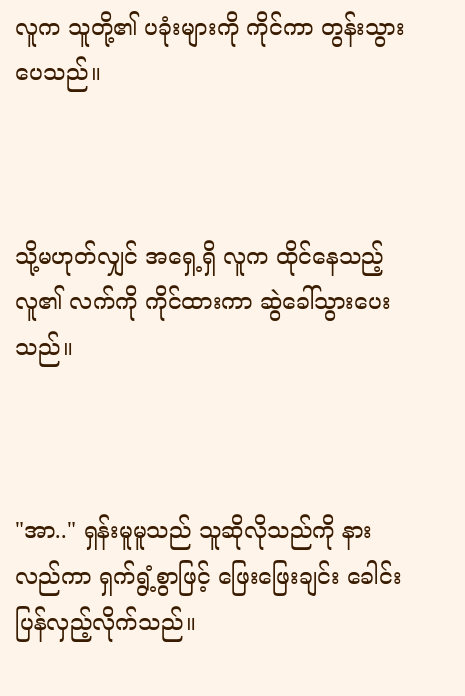လူက သူတို့၏ ပခုံးများကို ကိုင်ကာ တွန်းသွားပေသည်။



သို့မဟုတ်လျှင် အရှေ့ရှိ လူက ထိုင်နေသည့် လူ၏ လက်ကို ကိုင်ထားကာ ဆွဲခေါ်သွားပေးသည်။



"အာ.." ရှန်းမူမူသည် သူဆိုလိုသည်ကို နားလည်ကာ ရှက်ရွံ့စွာဖြင့် ဖြေးဖြေးချင်း ခေါင်းပြန်လှည့်လိုက်သည်။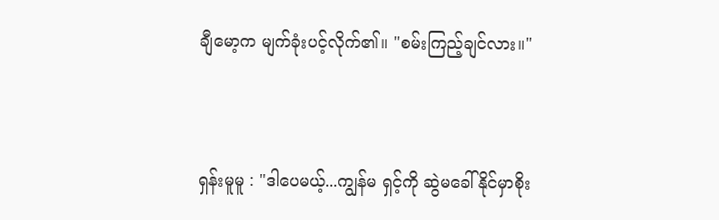ချီမော့က မျက်ခုံးပင့်လိုက်၏။ "စမ်းကြည့်ချင်လား။"



ရှန်းမူမူ : "ဒါပေမယ့်...ကျွန်မ ရှင့်ကို ဆွဲမခေါ်နိုင်မှာစိုး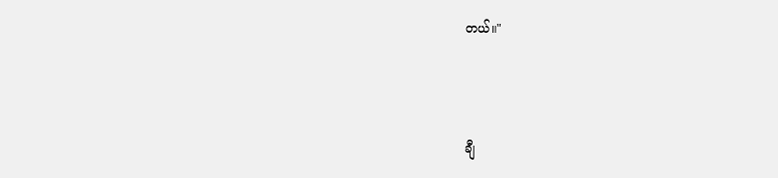တယ်။"



ချီ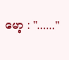မော့ : "......"